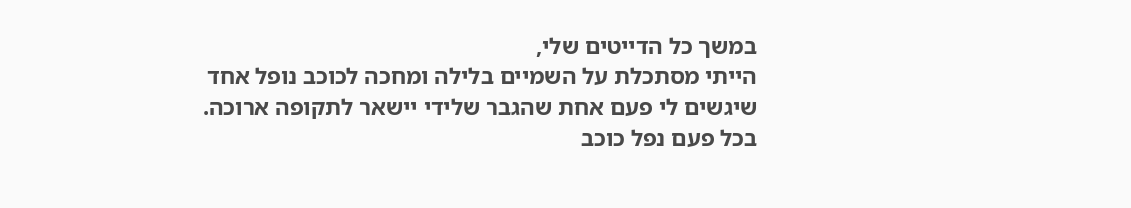במשך כל הדייטים שלי,
הייתי מסתכלת על השמיים בלילה ומחכה לכוכב נופל אחד שיגשים לי פעם אחת שהגבר שלידי יישאר לתקופה ארוכה.
בכל פעם נפל כוכב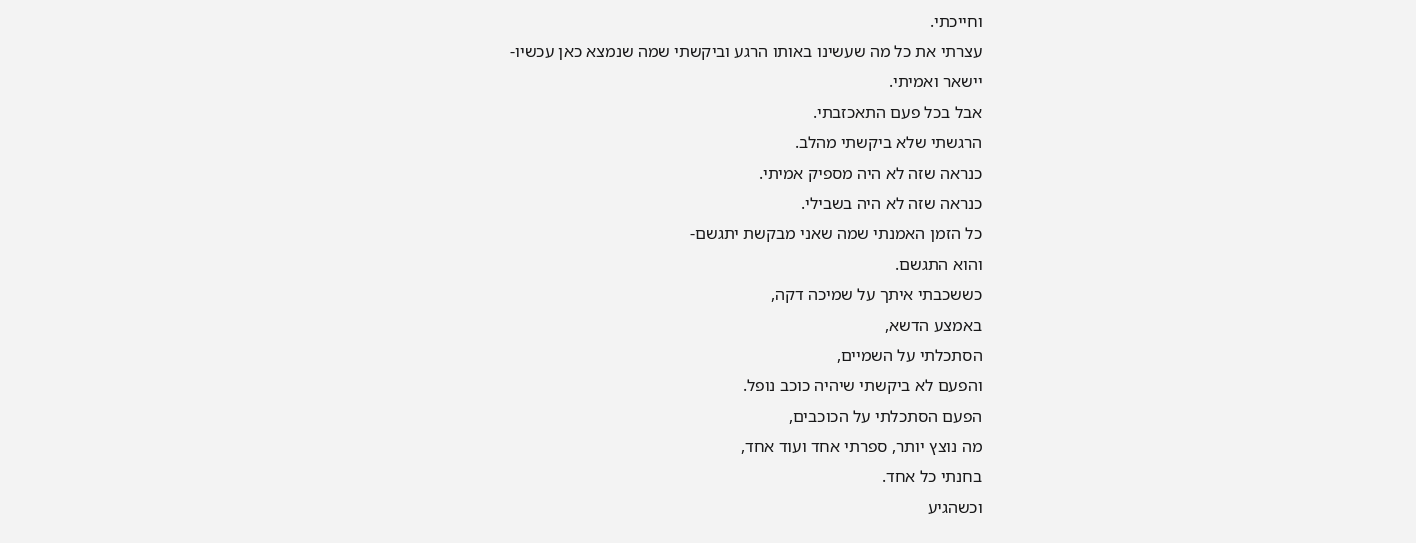וחייכתי.
עצרתי את כל מה שעשינו באותו הרגע וביקשתי שמה שנמצא כאן עכשיו-
יישאר ואמיתי.
אבל בכל פעם התאכזבתי.
הרגשתי שלא ביקשתי מהלב.
כנראה שזה לא היה מספיק אמיתי.
כנראה שזה לא היה בשבילי.
כל הזמן האמנתי שמה שאני מבקשת יתגשם-
והוא התגשם.
כששכבתי איתך על שמיכה דקה,
באמצע הדשא,
הסתכלתי על השמיים,
והפעם לא ביקשתי שיהיה כוכב נופל.
הפעם הסתכלתי על הכוכבים,
מה נוצץ יותר, ספרתי אחד ועוד אחד,
בחנתי כל אחד.
וכשהגיע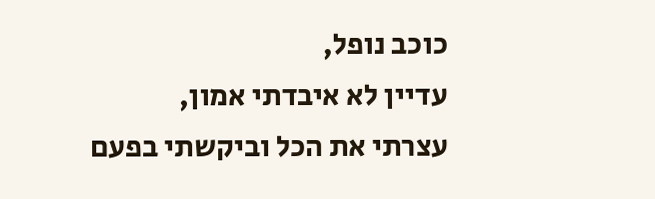כוכב נופל,
עדיין לא איבדתי אמון,
עצרתי את הכל וביקשתי בפעם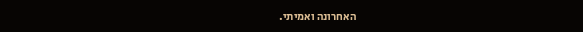האחרונה ואמיתי.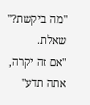"מה ביקשת?" שאלת.
"אם זה יקרה, אתה תדע"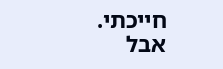חייכתי.
אבל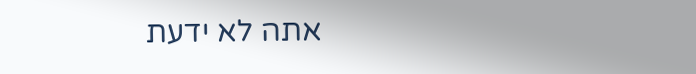אתה לא ידעת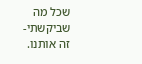שכל מה שביקשתי-
זה אותנו.